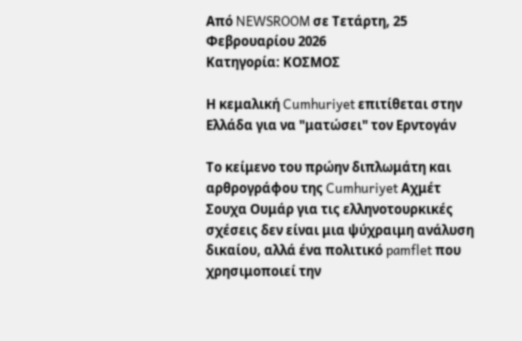Από NEWSROOM σε Τετάρτη, 25 Φεβρουαρίου 2026
Κατηγορία: ΚΟΣΜΟΣ

Η κεμαλική Cumhuriyet επιτίθεται στην Ελλάδα για να "ματώσει" τον Ερντογάν

Το κείμενο του πρώην διπλωμάτη και αρθρογράφου της Cumhuriyet Αχμέτ Σουχα Ουμάρ για τις ελληνοτουρκικές σχέσεις δεν είναι μια ψύχραιμη ανάλυση δικαίου, αλλά ένα πολιτικό pamflet που χρησιμοποιεί την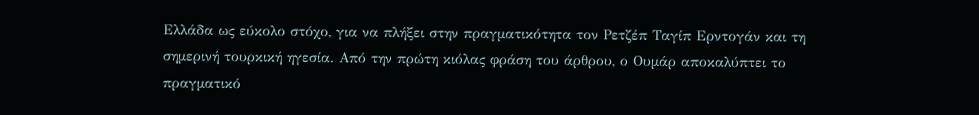Ελλάδα ως εύκολο στόχο, για να πλήξει στην πραγματικότητα τον Ρετζέπ Ταγίπ Ερντογάν και τη σημερινή τουρκική ηγεσία. Από την πρώτη κιόλας φράση του άρθρου, ο Ουμάρ αποκαλύπτει το πραγματικό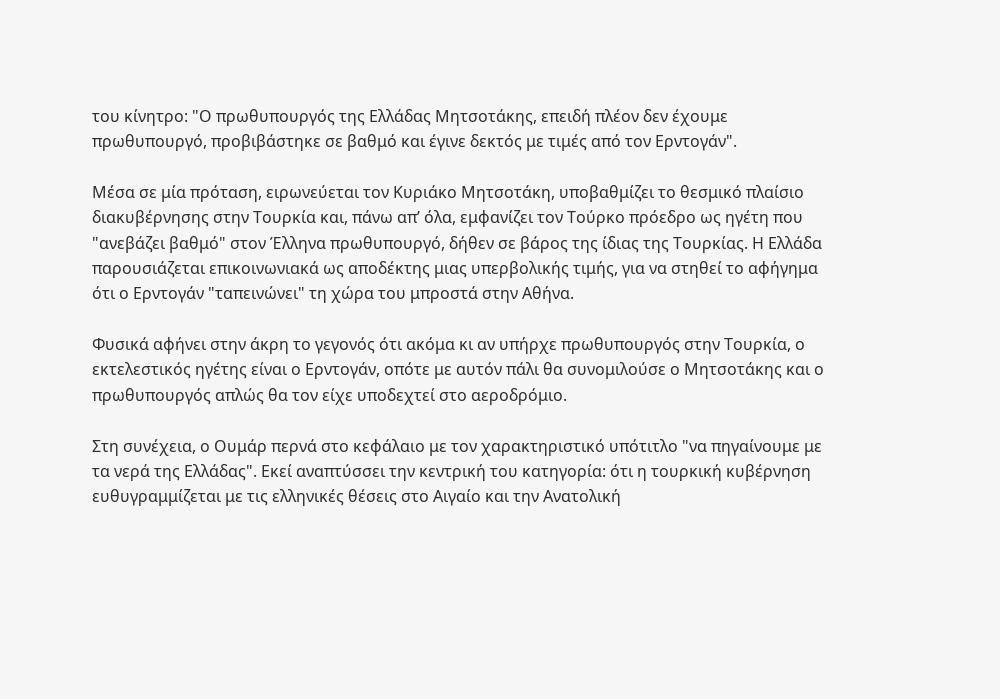του κίνητρο: "Ο πρωθυπουργός της Ελλάδας Μητσοτάκης, επειδή πλέον δεν έχουμε πρωθυπουργό, προβιβάστηκε σε βαθμό και έγινε δεκτός με τιμές από τον Ερντογάν".

Μέσα σε μία πρόταση, ειρωνεύεται τον Κυριάκο Μητσοτάκη, υποβαθμίζει το θεσμικό πλαίσιο διακυβέρνησης στην Τουρκία και, πάνω απ’ όλα, εμφανίζει τον Τούρκο πρόεδρο ως ηγέτη που "ανεβάζει βαθμό" στον Έλληνα πρωθυπουργό, δήθεν σε βάρος της ίδιας της Τουρκίας. Η Ελλάδα παρουσιάζεται επικοινωνιακά ως αποδέκτης μιας υπερβολικής τιμής, για να στηθεί το αφήγημα ότι ο Ερντογάν "ταπεινώνει" τη χώρα του μπροστά στην Αθήνα.

Φυσικά αφήνει στην άκρη το γεγονός ότι ακόμα κι αν υπήρχε πρωθυπουργός στην Τουρκία, ο εκτελεστικός ηγέτης είναι ο Ερντογάν, οπότε με αυτόν πάλι θα συνομιλούσε ο Μητσοτάκης και ο πρωθυπουργός απλώς θα τον είχε υποδεχτεί στο αεροδρόμιο.

Στη συνέχεια, ο Ουμάρ περνά στο κεφάλαιο με τον χαρακτηριστικό υπότιτλο "να πηγαίνουμε με τα νερά της Ελλάδας". Εκεί αναπτύσσει την κεντρική του κατηγορία: ότι η τουρκική κυβέρνηση ευθυγραμμίζεται με τις ελληνικές θέσεις στο Αιγαίο και την Ανατολική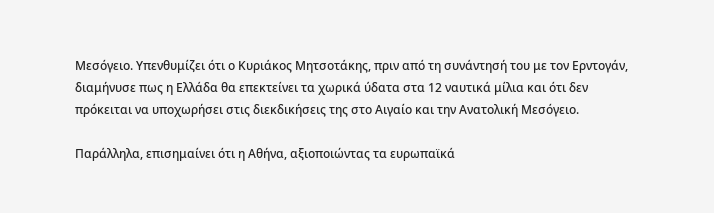Μεσόγειο. Υπενθυμίζει ότι ο Κυριάκος Μητσοτάκης, πριν από τη συνάντησή του με τον Ερντογάν, διαμήνυσε πως η Ελλάδα θα επεκτείνει τα χωρικά ύδατα στα 12 ναυτικά μίλια και ότι δεν πρόκειται να υποχωρήσει στις διεκδικήσεις της στο Αιγαίο και την Ανατολική Μεσόγειο.

Παράλληλα, επισημαίνει ότι η Αθήνα, αξιοποιώντας τα ευρωπαϊκά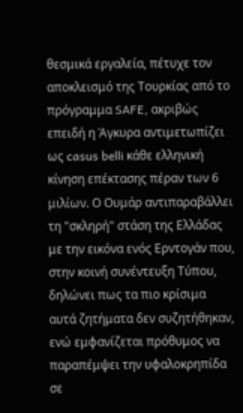θεσμικά εργαλεία, πέτυχε τον αποκλεισμό της Τουρκίας από το πρόγραμμα SAFE, ακριβώς επειδή η Άγκυρα αντιμετωπίζει ως casus belli κάθε ελληνική κίνηση επέκτασης πέραν των 6 μιλίων. Ο Ουμάρ αντιπαραβάλλει τη "σκληρή" στάση της Ελλάδας με την εικόνα ενός Ερντογάν που, στην κοινή συνέντευξη Τύπου, δηλώνει πως τα πιο κρίσιμα αυτά ζητήματα δεν συζητήθηκαν, ενώ εμφανίζεται πρόθυμος να παραπέμψει την υφαλοκρηπίδα σε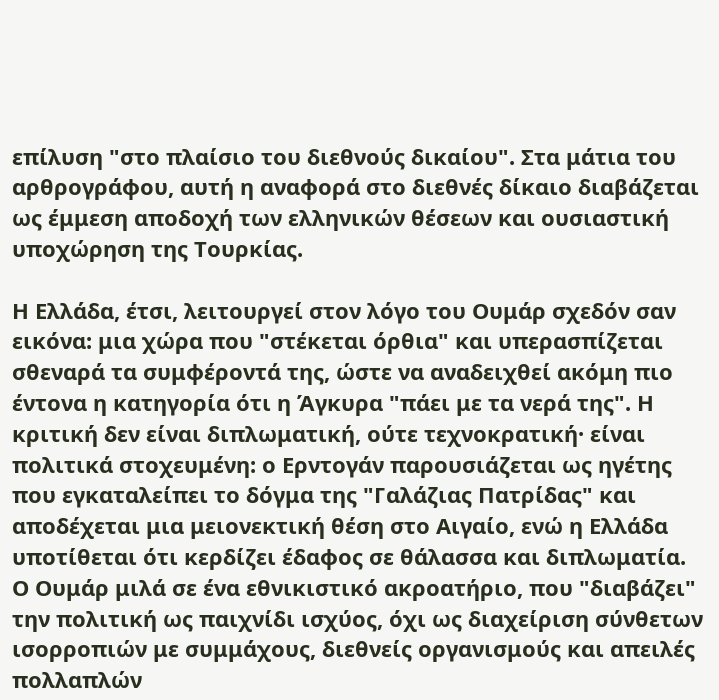επίλυση "στο πλαίσιο του διεθνούς δικαίου". Στα μάτια του αρθρογράφου, αυτή η αναφορά στο διεθνές δίκαιο διαβάζεται ως έμμεση αποδοχή των ελληνικών θέσεων και ουσιαστική υποχώρηση της Τουρκίας.

Η Ελλάδα, έτσι, λειτουργεί στον λόγο του Ουμάρ σχεδόν σαν εικόνα: μια χώρα που "στέκεται όρθια" και υπερασπίζεται σθεναρά τα συμφέροντά της, ώστε να αναδειχθεί ακόμη πιο έντονα η κατηγορία ότι η Άγκυρα "πάει με τα νερά της". Η κριτική δεν είναι διπλωματική, ούτε τεχνοκρατική· είναι πολιτικά στοχευμένη: ο Ερντογάν παρουσιάζεται ως ηγέτης που εγκαταλείπει το δόγμα της "Γαλάζιας Πατρίδας" και αποδέχεται μια μειονεκτική θέση στο Αιγαίο, ενώ η Ελλάδα υποτίθεται ότι κερδίζει έδαφος σε θάλασσα και διπλωματία. Ο Ουμάρ μιλά σε ένα εθνικιστικό ακροατήριο, που "διαβάζει" την πολιτική ως παιχνίδι ισχύος, όχι ως διαχείριση σύνθετων ισορροπιών με συμμάχους, διεθνείς οργανισμούς και απειλές πολλαπλών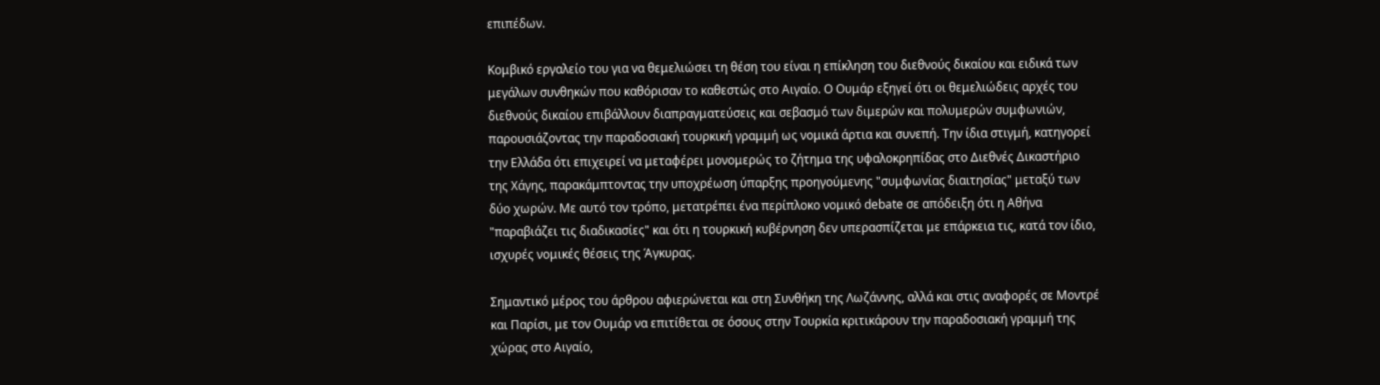επιπέδων.

Κομβικό εργαλείο του για να θεμελιώσει τη θέση του είναι η επίκληση του διεθνούς δικαίου και ειδικά των μεγάλων συνθηκών που καθόρισαν το καθεστώς στο Αιγαίο. Ο Ουμάρ εξηγεί ότι οι θεμελιώδεις αρχές του διεθνούς δικαίου επιβάλλουν διαπραγματεύσεις και σεβασμό των διμερών και πολυμερών συμφωνιών, παρουσιάζοντας την παραδοσιακή τουρκική γραμμή ως νομικά άρτια και συνεπή. Την ίδια στιγμή, κατηγορεί την Ελλάδα ότι επιχειρεί να μεταφέρει μονομερώς το ζήτημα της υφαλοκρηπίδας στο Διεθνές Δικαστήριο της Χάγης, παρακάμπτοντας την υποχρέωση ύπαρξης προηγούμενης "συμφωνίας διαιτησίας" μεταξύ των δύο χωρών. Με αυτό τον τρόπο, μετατρέπει ένα περίπλοκο νομικό debate σε απόδειξη ότι η Αθήνα "παραβιάζει τις διαδικασίες" και ότι η τουρκική κυβέρνηση δεν υπερασπίζεται με επάρκεια τις, κατά τον ίδιο, ισχυρές νομικές θέσεις της Άγκυρας.

Σημαντικό μέρος του άρθρου αφιερώνεται και στη Συνθήκη της Λωζάννης, αλλά και στις αναφορές σε Μοντρέ και Παρίσι, με τον Ουμάρ να επιτίθεται σε όσους στην Τουρκία κριτικάρουν την παραδοσιακή γραμμή της χώρας στο Αιγαίο,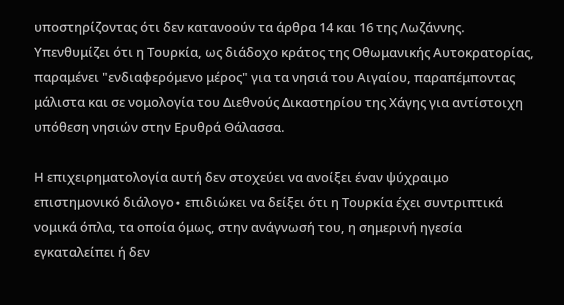υποστηρίζοντας ότι δεν κατανοούν τα άρθρα 14 και 16 της Λωζάννης. Υπενθυμίζει ότι η Τουρκία, ως διάδοχο κράτος της Οθωμανικής Αυτοκρατορίας, παραμένει "ενδιαφερόμενο μέρος" για τα νησιά του Αιγαίου, παραπέμποντας μάλιστα και σε νομολογία του Διεθνούς Δικαστηρίου της Χάγης για αντίστοιχη υπόθεση νησιών στην Ερυθρά Θάλασσα.

Η επιχειρηματολογία αυτή δεν στοχεύει να ανοίξει έναν ψύχραιμο επιστημονικό διάλογο∙ επιδιώκει να δείξει ότι η Τουρκία έχει συντριπτικά νομικά όπλα, τα οποία όμως, στην ανάγνωσή του, η σημερινή ηγεσία εγκαταλείπει ή δεν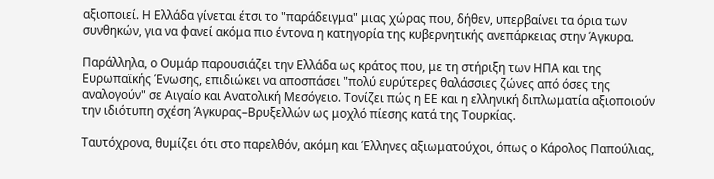αξιοποιεί. Η Ελλάδα γίνεται έτσι το "παράδειγμα" μιας χώρας που, δήθεν, υπερβαίνει τα όρια των συνθηκών, για να φανεί ακόμα πιο έντονα η κατηγορία της κυβερνητικής ανεπάρκειας στην Άγκυρα.

Παράλληλα, ο Ουμάρ παρουσιάζει την Ελλάδα ως κράτος που, με τη στήριξη των ΗΠΑ και της Ευρωπαϊκής Ένωσης, επιδιώκει να αποσπάσει "πολύ ευρύτερες θαλάσσιες ζώνες από όσες της αναλογούν" σε Αιγαίο και Ανατολική Μεσόγειο. Τονίζει πώς η ΕΕ και η ελληνική διπλωματία αξιοποιούν την ιδιότυπη σχέση Άγκυρας–Βρυξελλών ως μοχλό πίεσης κατά της Τουρκίας.

Ταυτόχρονα, θυμίζει ότι στο παρελθόν, ακόμη και Έλληνες αξιωματούχοι, όπως ο Κάρολος Παπούλιας,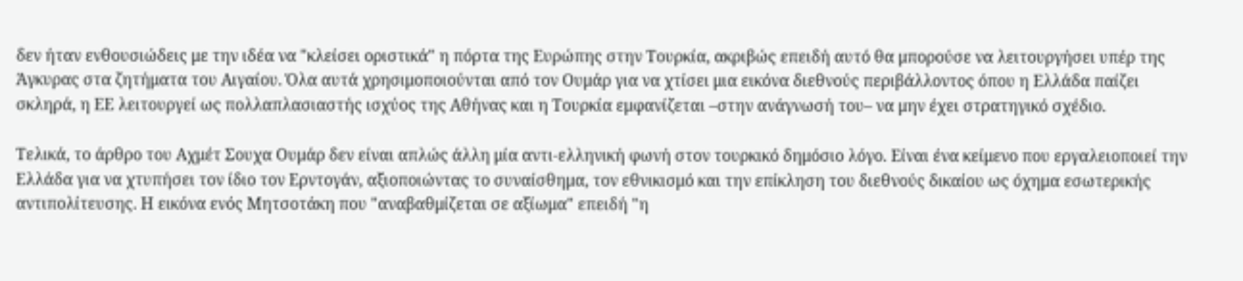δεν ήταν ενθουσιώδεις με την ιδέα να "κλείσει οριστικά" η πόρτα της Ευρώπης στην Τουρκία, ακριβώς επειδή αυτό θα μπορούσε να λειτουργήσει υπέρ της Άγκυρας στα ζητήματα του Αιγαίου. Όλα αυτά χρησιμοποιούνται από τον Ουμάρ για να χτίσει μια εικόνα διεθνούς περιβάλλοντος όπου η Ελλάδα παίζει σκληρά, η ΕΕ λειτουργεί ως πολλαπλασιαστής ισχύος της Αθήνας και η Τουρκία εμφανίζεται –στην ανάγνωσή του– να μην έχει στρατηγικό σχέδιο.

Τελικά, το άρθρο του Αχμέτ Σουχα Ουμάρ δεν είναι απλώς άλλη μία αντι-ελληνική φωνή στον τουρκικό δημόσιο λόγο. Είναι ένα κείμενο που εργαλειοποιεί την Ελλάδα για να χτυπήσει τον ίδιο τον Ερντογάν, αξιοποιώντας το συναίσθημα, τον εθνικισμό και την επίκληση του διεθνούς δικαίου ως όχημα εσωτερικής αντιπολίτευσης. Η εικόνα ενός Μητσοτάκη που "αναβαθμίζεται σε αξίωμα" επειδή "η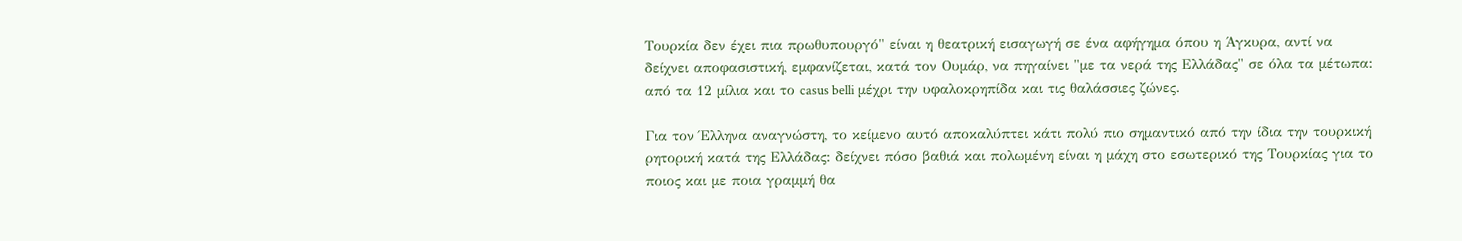Τουρκία δεν έχει πια πρωθυπουργό" είναι η θεατρική εισαγωγή σε ένα αφήγημα όπου η Άγκυρα, αντί να δείχνει αποφασιστική, εμφανίζεται, κατά τον Ουμάρ, να πηγαίνει "με τα νερά της Ελλάδας" σε όλα τα μέτωπα: από τα 12 μίλια και το casus belli μέχρι την υφαλοκρηπίδα και τις θαλάσσιες ζώνες.

Για τον Έλληνα αναγνώστη, το κείμενο αυτό αποκαλύπτει κάτι πολύ πιο σημαντικό από την ίδια την τουρκική ρητορική κατά της Ελλάδας: δείχνει πόσο βαθιά και πολωμένη είναι η μάχη στο εσωτερικό της Τουρκίας για το ποιος και με ποια γραμμή θα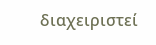διαχειριστεί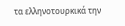τα ελληνοτουρκικά την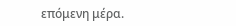επόμενη μέρα.